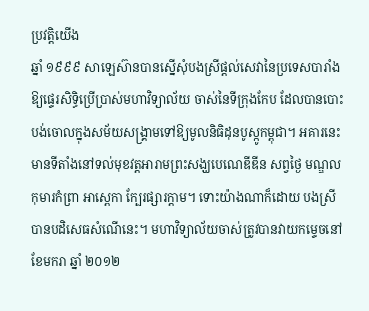ប្រវត្តិយើង
ឆ្នាំ ១៩៩៩ សាឡេស៊ានបានស្នើសុំបងស្រីផ្តល់សេវានៃប្រទេសបារាំងឱ្យផ្ទេរសិទ្ធិប្រើប្រាស់មហាវិទ្យាល័យ ចាស់នៃទីក្រុងកែប ដែលបានបោះបង់ចោលក្នុងសម័យសង្គ្រាមទៅឱ្យមូលនិធិដុនបូស្កូកម្ពុជា។ អគារនេះមានទីតាំងនៅទល់មុខវត្តអារាមព្រះសង្ឃបេណេឌីឌីន សព្វថ្ងៃ មណ្ឌលកុមារកំព្រា អាស្ពេកា ក្បែរផ្សារក្តាម។ ទោះយ៉ាងណាក៏ដោយ បងស្រីបានបដិសេធសំណើនេះ។ មហាវិទ្យាល័យចាស់ត្រូវបានវាយកម្ទេចនៅខែមករា ឆ្នាំ ២០១២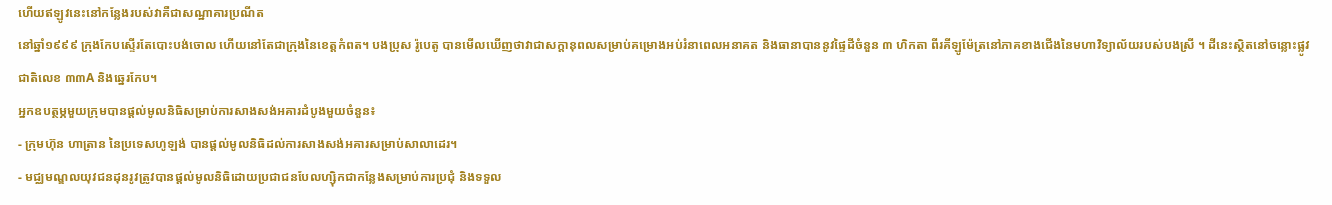ហើយឥឡូវនេះនៅកន្លែងរបស់វាគឺជាសណ្ឋាគារប្រណីត
នៅឆ្នាំ១៩៩៩ ក្រុងកែបស្ទើរតែបោះបង់ចោល ហើយនៅតែជាក្រុងនៃខេត្តកំពត។ បងប្រុស រ៉ូបេតូ បានមើលឃើញថាវាជាសក្តានុពលសម្រាប់គម្រោងអប់រំនាពេលអនាគត និងធានាបាននូវផ្ទៃដីចំនួន ៣ ហិកតា ពីរគីឡូម៉ែត្រនៅភាគខាងជើងនៃមហាវិទ្យាល័យរបស់បងស្រី ។ ដីនេះស្ថិតនៅចន្លោះផ្លូវជាតិលេខ ៣៣A និងឆ្នេរកែប។
អ្នកឧបត្ថម្ភមួយក្រុមបានផ្តល់មូលនិធិសម្រាប់ការសាងសង់អគារដំបូងមួយចំនួន៖
- ក្រុមហ៊ុន ហាត្រាន នៃប្រទេសហូឡង់ បានផ្តល់មូលនិធិដល់ការសាងសង់អគារសម្រាប់សាលាដេរ។
- មជ្ឈមណ្ឌលយុវជនដុនរូវត្រូវបានផ្តល់មូលនិធិដោយប្រជាជនបែលហ្ស៊ិកជាកន្លែងសម្រាប់ការប្រជុំ និងទទួល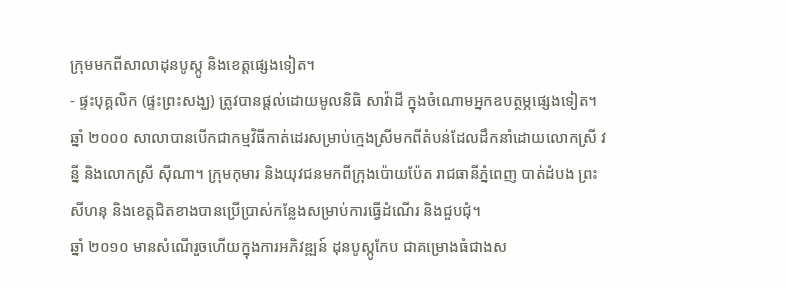ក្រុមមកពីសាលាដុនបូស្កូ និងខេត្តផ្សេងទៀត។
- ផ្ទះបុគ្គលិក (ផ្ទះព្រះសង្ឃ) ត្រូវបានផ្តល់ដោយមូលនិធិ សាវ៉ាដី ក្នុងចំណោមអ្នកឧបត្ថម្ភផ្សេងទៀត។
ឆ្នាំ ២០០០ សាលាបានបើកជាកម្មវិធីកាត់ដេរសម្រាប់ក្មេងស្រីមកពីតំបន់ដែលដឹកនាំដោយលោកស្រី វន្នី និងលោកស្រី ស៊ីណា។ ក្រុមកុមារ និងយុវជនមកពីក្រុងប៉ោយប៉ែត រាជធានីភ្នំពេញ បាត់ដំបង ព្រះសីហនុ និងខេត្តជិតខាងបានប្រើប្រាស់កន្លែងសម្រាប់ការធ្វើដំណើរ និងជួបជុំ។
ឆ្នាំ ២០១០ មានសំណើរួចហើយក្នុងការអភិវឌ្ឍន៍ ដុនបូស្កូកែប ជាគម្រោងធំជាងស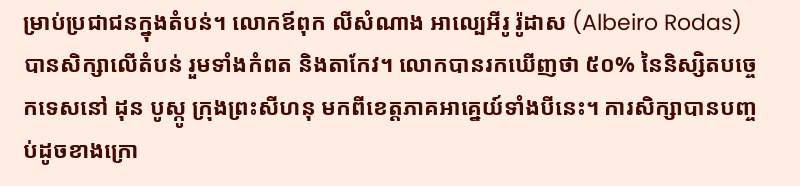ម្រាប់ប្រជាជនក្នុងតំបន់។ លោកឪពុក លីសំណាង អាល្បេអីរូ រ៉ូដាស (Albeiro Rodas) បានសិក្សាលើតំបន់ រួមទាំងកំពត និងតាកែវ។ លោកបានរកឃើញថា ៥០% នៃនិស្សិតបច្ចេកទេសនៅ ដុន បូស្កូ ក្រុងព្រះសីហនុ មកពីខេត្តភាគអាគ្នេយ៍ទាំងបីនេះ។ ការសិក្សាបានបញ្ចប់ដូចខាងក្រោ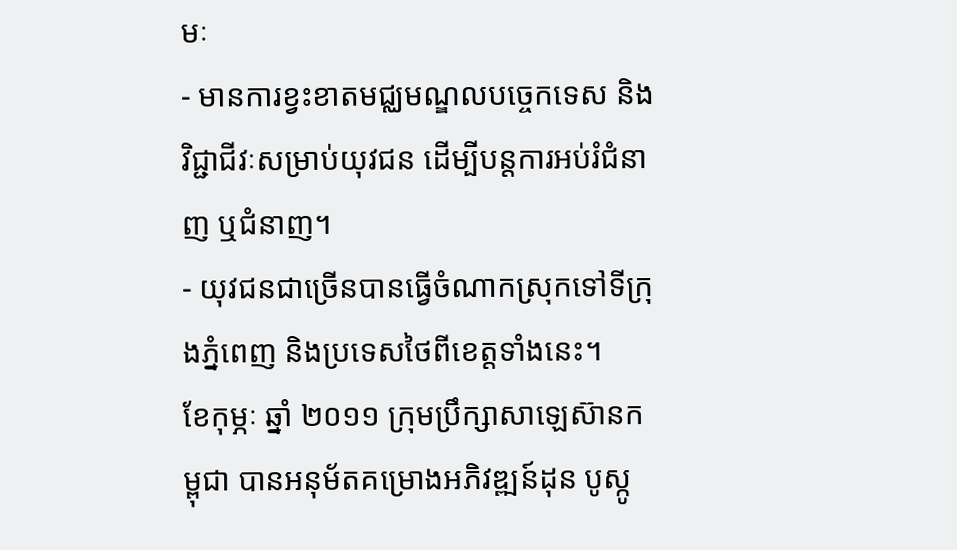មៈ
- មានការខ្វះខាតមជ្ឈមណ្ឌលបច្ចេកទេស និងវិជ្ជាជីវៈសម្រាប់យុវជន ដើម្បីបន្តការអប់រំជំនាញ ឬជំនាញ។
- យុវជនជាច្រើនបានធ្វើចំណាកស្រុកទៅទីក្រុងភ្នំពេញ និងប្រទេសថៃពីខេត្តទាំងនេះ។
ខែកុម្ភៈ ឆ្នាំ ២០១១ ក្រុមប្រឹក្សាសាឡេស៊ានកម្ពុជា បានអនុម័តគម្រោងអភិវឌ្ឍន៍ដុន បូស្កូ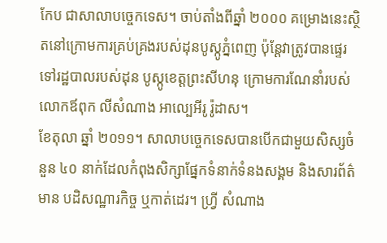កែប ជាសាលាបច្ចេកទេស។ ចាប់តាំងពីឆ្នាំ ២០០០ គម្រោងនេះស្ថិតនៅក្រោមការគ្រប់គ្រងរបស់ដុនបូស្កូភ្នំពេញ ប៉ុន្តែវាត្រូវបានផ្ទេរទៅរដ្ឋបាលរបស់ដុន បូស្កូខេត្តព្រះសីហនុ ក្រោមការណែនាំរបស់ លោកឪពុក លីសំណាង អាល្បេអីរូ រ៉ូដាស។
ខែតុលា ឆ្នាំ ២០១១។ សាលាបច្ចេកទេសបានបើកជាមួយសិស្សចំនួន ៤០ នាក់ដែលកំពុងសិក្សាផ្នែកទំនាក់ទំនងសង្គម និងសារព័ត៌មាន បដិសណ្ឋារកិច្ច ឬកាត់ដេរ។ ហ្វ្រី សំណាង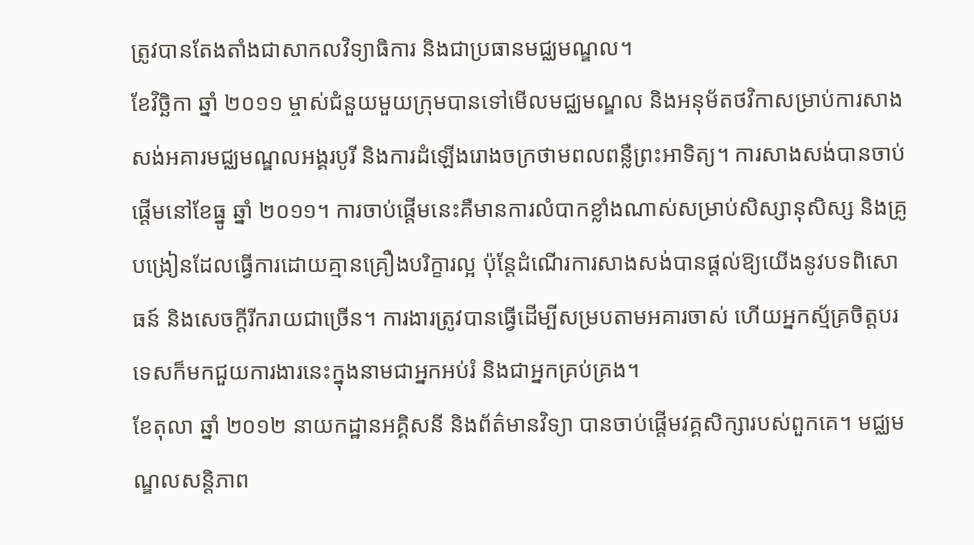ត្រូវបានតែងតាំងជាសាកលវិទ្យាធិការ និងជាប្រធានមជ្ឈមណ្ឌល។
ខែវិច្ឆិកា ឆ្នាំ ២០១១ ម្ចាស់ជំនួយមួយក្រុមបានទៅមើលមជ្ឈមណ្ឌល និងអនុម័តថវិកាសម្រាប់ការសាងសង់អគារមជ្ឈមណ្ឌលអង្គរបូរី និងការដំឡើងរោងចក្រថាមពលពន្លឺព្រះអាទិត្យ។ ការសាងសង់បានចាប់ផ្តើមនៅខែធ្នូ ឆ្នាំ ២០១១។ ការចាប់ផ្តើមនេះគឺមានការលំបាកខ្លាំងណាស់សម្រាប់សិស្សានុសិស្ស និងគ្រូបង្រៀនដែលធ្វើការដោយគ្មានគ្រឿងបរិក្ខារល្អ ប៉ុន្តែដំណើរការសាងសង់បានផ្តល់ឱ្យយើងនូវបទពិសោធន៍ និងសេចក្តីរីករាយជាច្រើន។ ការងារត្រូវបានធ្វើដើម្បីសម្របតាមអគារចាស់ ហើយអ្នកស្ម័គ្រចិត្តបរទេសក៏មកជួយការងារនេះក្នុងនាមជាអ្នកអប់រំ និងជាអ្នកគ្រប់គ្រង។
ខែតុលា ឆ្នាំ ២០១២ នាយកដ្ឋានអគ្គិសនី និងព័ត៌មានវិទ្យា បានចាប់ផ្តើមវគ្គសិក្សារបស់ពួកគេ។ មជ្ឈមណ្ឌលសន្តិភាព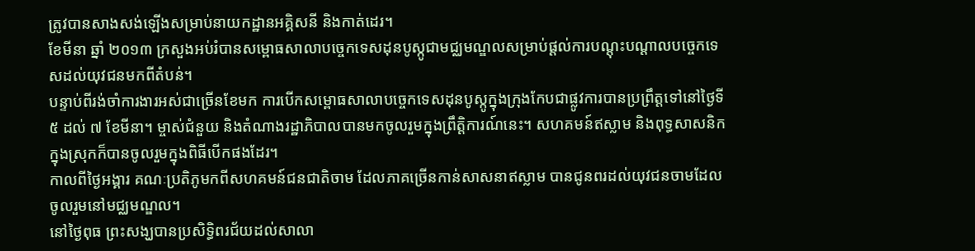ត្រូវបានសាងសង់ឡើងសម្រាប់នាយកដ្ឋានអគ្គិសនី និងកាត់ដេរ។
ខែមីនា ឆ្នាំ ២០១៣ ក្រសួងអប់រំបានសម្ពោធសាលាបច្ចេកទេសដុនបូស្កូជាមជ្ឈមណ្ឌលសម្រាប់ផ្តល់ការបណ្តុះបណ្តាលបច្ចេកទេសដល់យុវជនមកពីតំបន់។
បន្ទាប់ពីរង់ចាំការងារអស់ជាច្រើនខែមក ការបើកសម្ពោធសាលាបច្ចេកទេសដុនបូស្កូក្នុងក្រុងកែបជាផ្លូវការបានប្រព្រឹត្តទៅនៅថ្ងៃទី ៥ ដល់ ៧ ខែមីនា។ ម្ចាស់ជំនួយ និងតំណាងរដ្ឋាភិបាលបានមកចូលរួមក្នុងព្រឹត្តិការណ៍នេះ។ សហគមន៍ឥស្លាម និងពុទ្ធសាសនិកក្នុងស្រុកក៏បានចូលរួមក្នុងពិធីបើកផងដែរ។
កាលពីថ្ងៃអង្គារ គណៈប្រតិភូមកពីសហគមន៍ជនជាតិចាម ដែលភាគច្រើនកាន់សាសនាឥស្លាម បានជូនពរដល់យុវជនចាមដែលចូលរួមនៅមជ្ឈមណ្ឌល។
នៅថ្ងៃពុធ ព្រះសង្ឃបានប្រសិទ្ធិពរជ័យដល់សាលា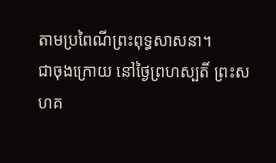តាមប្រពៃណីព្រះពុទ្ធសាសនា។
ជាចុងក្រោយ នៅថ្ងៃព្រហស្បតិ៍ ព្រះសហគ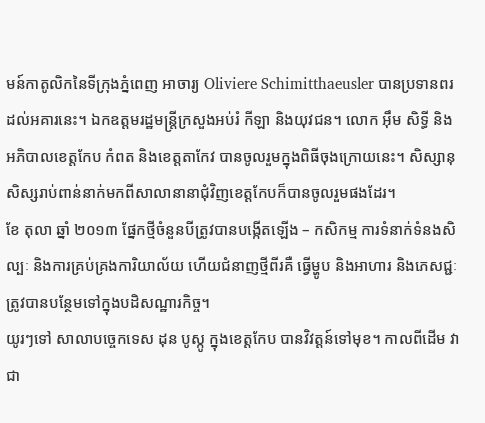មន៍កាតូលិកនៃទីក្រុងភ្នំពេញ អាចារ្យ Oliviere Schimitthaeusler បានប្រទានពរដល់អគារនេះ។ ឯកឧត្តមរដ្ឋមន្ត្រីក្រសួងអប់រំ កីឡា និងយុវជន។ លោក អ៊ឹម សិទ្ធី និងអភិបាលខេត្តកែប កំពត និងខេត្តតាកែវ បានចូលរួមក្នុងពិធីចុងក្រោយនេះ។ សិស្សានុសិស្សរាប់ពាន់នាក់មកពីសាលានានាជុំវិញខេត្តកែបក៏បានចូលរួមផងដែរ។
ខែ តុលា ឆ្នាំ ២០១៣ ផ្នែកថ្មីចំនួនបីត្រូវបានបង្កើតឡើង – កសិកម្ម ការទំនាក់ទំនងសិល្បៈ និងការគ្រប់គ្រងការិយាល័យ ហើយជំនាញថ្មីពីរគឺ ធ្វើម្ហូប និងអាហារ និងភេសជ្ជៈត្រូវបានបន្ថែមទៅក្នុងបដិសណ្ឋារកិច្ច។
យូរៗទៅ សាលាបច្ចេកទេស ដុន បូស្កូ ក្នុងខេត្តកែប បានវិវត្តន៍ទៅមុខ។ កាលពីដើម វាជា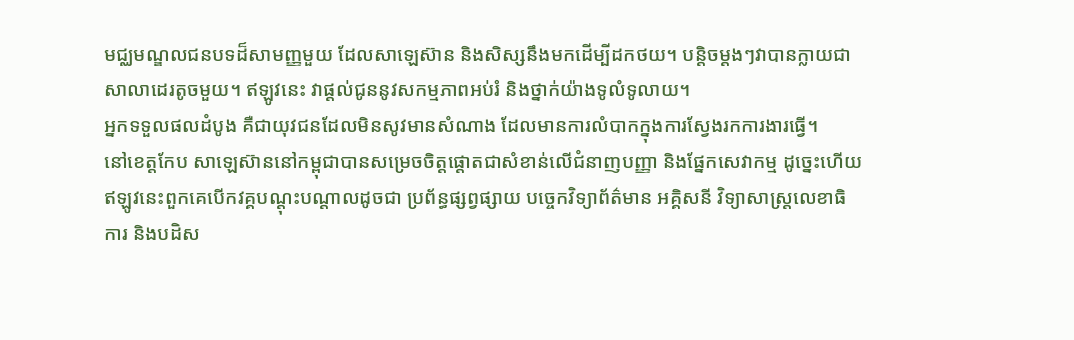មជ្ឈមណ្ឌលជនបទដ៏សាមញ្ញមួយ ដែលសាឡេស៊ាន និងសិស្សនឹងមកដើម្បីដកថយ។ បន្តិចម្ដងៗវាបានក្លាយជាសាលាដេរតូចមួយ។ ឥឡូវនេះ វាផ្តល់ជូននូវសកម្មភាពអប់រំ និងថ្នាក់យ៉ាងទូលំទូលាយ។
អ្នកទទួលផលដំបូង គឺជាយុវជនដែលមិនសូវមានសំណាង ដែលមានការលំបាកក្នុងការស្វែងរកការងារធ្វើ។
នៅខេត្តកែប សាឡេស៊ាននៅកម្ពុជាបានសម្រេចចិត្តផ្តោតជាសំខាន់លើជំនាញបញ្ញា និងផ្នែកសេវាកម្ម ដូច្នេះហើយឥឡូវនេះពួកគេបើកវគ្គបណ្តុះបណ្តាលដូចជា ប្រព័ន្ធផ្សព្វផ្សាយ បច្ចេកវិទ្យាព័ត៌មាន អគ្គិសនី វិទ្យាសាស្រ្តលេខាធិការ និងបដិស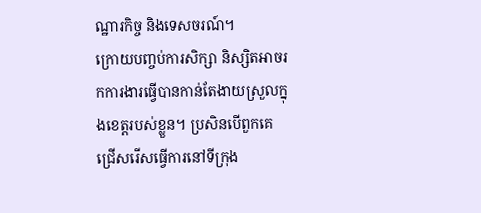ណ្ឋារកិច្ច និងទេសចរណ៍។
ក្រោយបញ្ចប់ការសិក្សា និស្សិតអាចរកការងារធ្វើបានកាន់តែងាយស្រួលក្នុងខេត្តរបស់ខ្លួន។ ប្រសិនបើពួកគេជ្រើសរើសធ្វើការនៅទីក្រុង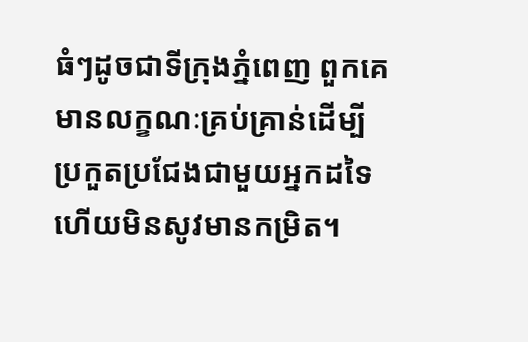ធំៗដូចជាទីក្រុងភ្នំពេញ ពួកគេមានលក្ខណៈគ្រប់គ្រាន់ដើម្បីប្រកួតប្រជែងជាមួយអ្នកដទៃ ហើយមិនសូវមានកម្រិត។